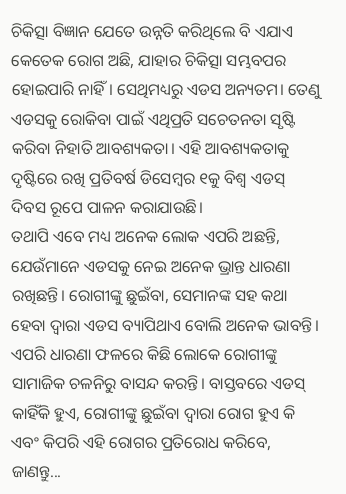ଚିକିତ୍ସା ବିଜ୍ଞାନ ଯେତେ ଉନ୍ନତି କରିଥିଲେ ବି ଏଯାଏ କେତେକ ରୋଗ ଅଛି, ଯାହାର ଚିକିତ୍ସା ସମ୍ଭବପର ହୋଇପାରି ନାହିଁ। ସେଥିମଧ୍ୟରୁ ଏଡସ ଅନ୍ୟତମ। ତେଣୁ ଏଡସକୁ ରୋକିବା ପାଇଁ ଏଥିପ୍ରତି ସଚେତନତା ସୃଷ୍ଟି କରିବା ନିହାତି ଆବଶ୍ୟକତା। ଏହି ଆବଶ୍ୟକତାକୁ ଦୃଷ୍ଟିରେ ରଖି ପ୍ରତିବର୍ଷ ଡିସେମ୍ବର ୧କୁ ବିଶ୍ୱ ଏଡସ୍ ଦିବସ ରୂପେ ପାଳନ କରାଯାଉଛି।
ତଥାପି ଏବେ ମଧ୍ୟ ଅନେକ ଲୋକ ଏପରି ଅଛନ୍ତି, ଯେଉଁମାନେ ଏଡସକୁ ନେଇ ଅନେକ ଭ୍ରାନ୍ତ ଧାରଣା ରଖିଛନ୍ତି। ରୋଗୀଙ୍କୁ ଛୁଇଁବା, ସେମାନଙ୍କ ସହ କଥା ହେବା ଦ୍ୱାରା ଏଡସ ବ୍ୟାପିଥାଏ ବୋଲି ଅନେକ ଭାବନ୍ତି। ଏପରି ଧାରଣା ଫଳରେ କିଛି ଲୋକେ ରୋଗୀଙ୍କୁ ସାମାଜିକ ଚଳନିରୁ ବାସନ୍ଦ କରନ୍ତି। ବାସ୍ତବରେ ଏଡସ୍ କାହିଁକି ହୁଏ, ରୋଗୀଙ୍କୁ ଛୁଇଁବା ଦ୍ୱାରା ରୋଗ ହୁଏ କି ଏବଂ କିପରି ଏହି ରୋଗର ପ୍ରତିରୋଧ କରିବେ, ଜାଣନ୍ତୁ...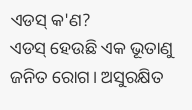ଏଡସ୍ କ'ଣ?
ଏଡସ୍ ହେଉଛି ଏକ ଭୂତାଣୁ ଜନିତ ରୋଗ। ଅସୁରକ୍ଷିତ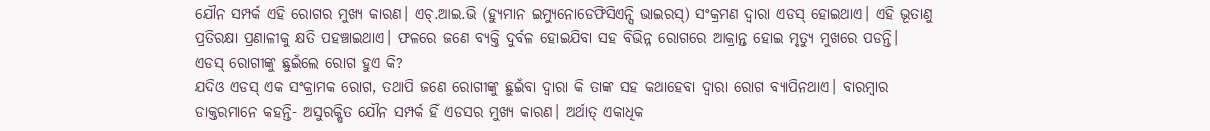ଯୌନ ସମ୍ପର୍କ ଏହି ରୋଗର ମୁଖ୍ୟ କାରଣ। ଏଚ୍.ଆଇ.ଭି (ହ୍ୟୁମାନ ଇମ୍ୟୁନୋଡେଫିସିଏନ୍ସି ଭାଇରସ୍) ସଂକ୍ରମଣ ଦ୍ୱାରା ଏଡସ୍ ହୋଇଥାଏ। ଏହି ଭୂତାଣୁ ପ୍ରତିରକ୍ଷା ପ୍ରଣାଳୀକୁ କ୍ଷତି ପହଞ୍ଚାଇଥାଏ। ଫଳରେ ଜଣେ ବ୍ୟକ୍ତି ଦୁର୍ବଳ ହୋଇଯିବା ସହ ବିଭିନ୍ନ ରୋଗରେ ଆକ୍ରାନ୍ତ ହୋଇ ମୃତ୍ୟୁ ମୁଖରେ ପଡନ୍ତି।
ଏଡସ୍ ରୋଗୀଙ୍କୁ ଛୁଇଁଲେ ରୋଗ ହୁଏ କି?
ଯଦିଓ ଏଡସ୍ ଏକ ସଂକ୍ରାମକ ରୋଗ, ତଥାପି ଜଣେ ରୋଗୀଙ୍କୁ ଛୁଇଁବା ଦ୍ୱାରା କି ତାଙ୍କ ସହ କଥାହେବା ଦ୍ୱାରା ରୋଗ ବ୍ୟାପିନଥାଏ। ବାରମ୍ବାର ଡାକ୍ତରମାନେ କହନ୍ତି- ଅସୁରକ୍ଷିତ ଯୌନ ସମ୍ପର୍କ ହିଁ ଏଡସର ମୁଖ୍ୟ କାରଣ। ଅର୍ଥାତ୍ ଏକାଧିକ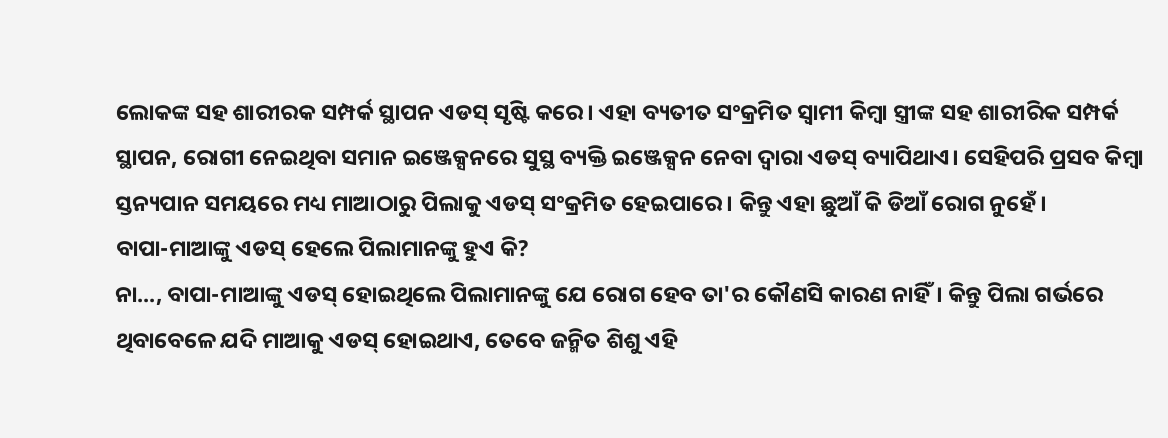ଲୋକଙ୍କ ସହ ଶାରୀରକ ସମ୍ପର୍କ ସ୍ଥାପନ ଏଡସ୍ ସୃଷ୍ଟି କରେ। ଏହା ବ୍ୟତୀତ ସଂକ୍ରମିତ ସ୍ୱାମୀ କିମ୍ବା ସ୍ତ୍ରୀଙ୍କ ସହ ଶାରୀରିକ ସମ୍ପର୍କ ସ୍ଥାପନ, ରୋଗୀ ନେଇଥିବା ସମାନ ଇଞ୍ଜେକ୍ସନରେ ସୁସ୍ଥ ବ୍ୟକ୍ତି ଇଞ୍ଜେକ୍ସନ ନେବା ଦ୍ୱାରା ଏଡସ୍ ବ୍ୟାପିଥାଏ। ସେହିପରି ପ୍ରସବ କିମ୍ବା ସ୍ତନ୍ୟପାନ ସମୟରେ ମଧ୍ୟ ମାଆଠାରୁ ପିଲାକୁ ଏଡସ୍ ସଂକ୍ରମିତ ହେଇପାରେ। କିନ୍ତୁ ଏହା ଛୁଆଁ କି ଡିଆଁ ରୋଗ ନୁହେଁ।
ବାପା-ମାଆଙ୍କୁ ଏଡସ୍ ହେଲେ ପିଲାମାନଙ୍କୁ ହୁଏ କି?
ନା..., ବାପା-ମାଆଙ୍କୁ ଏଡସ୍ ହୋଇଥିଲେ ପିଲାମାନଙ୍କୁ ଯେ ରୋଗ ହେବ ତା'ର କୌଣସି କାରଣ ନାହିଁ। କିନ୍ତୁ ପିଲା ଗର୍ଭରେ ଥିବାବେଳେ ଯଦି ମାଆକୁ ଏଡସ୍ ହୋଇଥାଏ, ତେବେ ଜନ୍ମିତ ଶିଶୁ ଏହି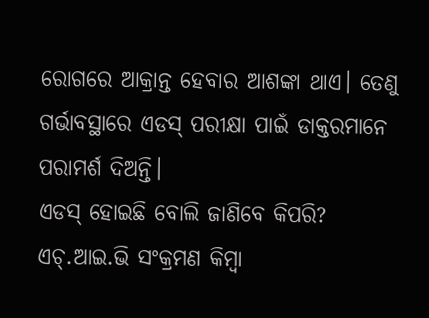ରୋଗରେ ଆକ୍ରାନ୍ତ ହେବାର ଆଶଙ୍କା ଥାଏ। ତେଣୁ ଗର୍ଭାବସ୍ଥାରେ ଏଡସ୍ ପରୀକ୍ଷା ପାଇଁ ଡାକ୍ତରମାନେ ପରାମର୍ଶ ଦିଅନ୍ତି।
ଏଡସ୍ ହୋଇଛି ବୋଲି ଜାଣିବେ କିପରି?
ଏଚ୍.ଆଇ.ଭି ସଂକ୍ରମଣ କିମ୍ବା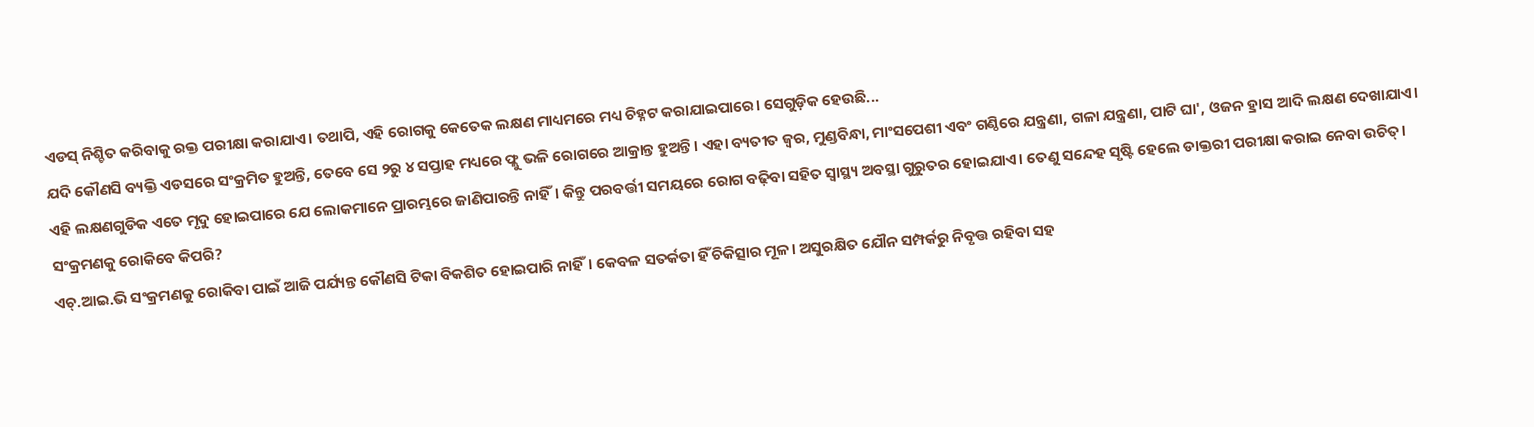ଏଡସ୍ ନିଶ୍ଚିତ କରିବାକୁ ରକ୍ତ ପରୀକ୍ଷା କରାଯାଏ। ତଥାପି, ଏହି ରୋଗକୁ କେତେକ ଲକ୍ଷଣ ମାଧ୍ୟମରେ ମଧ୍ୟ ଚିହ୍ନଟ କରାଯାଇପାରେ। ସେଗୁଡ଼ିକ ହେଉଛି...
ଯଦି କୌଣସି ବ୍ୟକ୍ତି ଏଡସରେ ସଂକ୍ରମିତ ହୁଅନ୍ତି, ତେବେ ସେ ୨ରୁ ୪ ସପ୍ତାହ ମଧ୍ୟରେ ଫ୍ଲୁ ଭଳି ରୋଗରେ ଆକ୍ରାନ୍ତ ହୁଅନ୍ତି। ଏହା ବ୍ୟତୀତ ଜ୍ୱର, ମୁଣ୍ଡବିନ୍ଧା, ମାଂସପେଶୀ ଏବଂ ଗଣ୍ଠିରେ ଯନ୍ତ୍ରଣା, ଗଳା ଯନ୍ତ୍ରଣା, ପାଟି ଘା', ଓଜନ ହ୍ରାସ ଆଦି ଲକ୍ଷଣ ଦେଖାଯାଏ।
ଏହି ଲକ୍ଷଣଗୁଡିକ ଏତେ ମୃଦୁ ହୋଇପାରେ ଯେ ଲୋକମାନେ ପ୍ରାରମ୍ଭରେ ଜାଣିପାରନ୍ତି ନାହିଁ। କିନ୍ତୁ ପରବର୍ତ୍ତୀ ସମୟରେ ରୋଗ ବଢ଼ିବା ସହିତ ସ୍ୱାସ୍ଥ୍ୟ ଅବସ୍ଥା ଗୁରୁତର ହୋଇଯାଏ। ତେଣୁ ସନ୍ଦେହ ସୃଷ୍ଟି ହେଲେ ଡାକ୍ତରୀ ପରୀକ୍ଷା କରାଇ ନେବା ଉଚିତ୍।
ସଂକ୍ରମଣକୁ ରୋକିବେ କିପରି?
ଏଚ୍.ଆଇ.ଭି ସଂକ୍ରମଣକୁ ରୋକିବା ପାଇଁ ଆଜି ପର୍ଯ୍ୟନ୍ତ କୌଣସି ଟିକା ବିକଶିତ ହୋଇପାରି ନାହିଁ। କେବଳ ସତର୍କତା ହିଁ ଚିକିତ୍ସାର ମୂଳ। ଅସୁରକ୍ଷିତ ଯୌନ ସମ୍ପର୍କରୁ ନିବୃତ୍ତ ରହିବା ସହ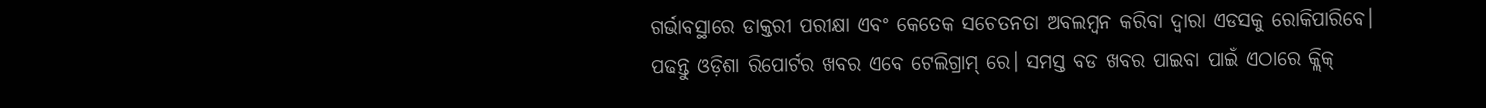ଗର୍ଭାବସ୍ଥାରେ ଡାକ୍ତରୀ ପରୀକ୍ଷା ଏବଂ କେତେକ ସଚେତନତା ଅବଲମ୍ବନ କରିବା ଦ୍ୱାରା ଏଡସକୁ ରୋକିପାରିବେ।
ପଢନ୍ତୁ ଓଡ଼ିଶା ରିପୋର୍ଟର ଖବର ଏବେ ଟେଲିଗ୍ରାମ୍ ରେ। ସମସ୍ତ ବଡ ଖବର ପାଇବା ପାଇଁ ଏଠାରେ କ୍ଲିକ୍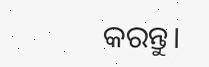କରନ୍ତୁ।